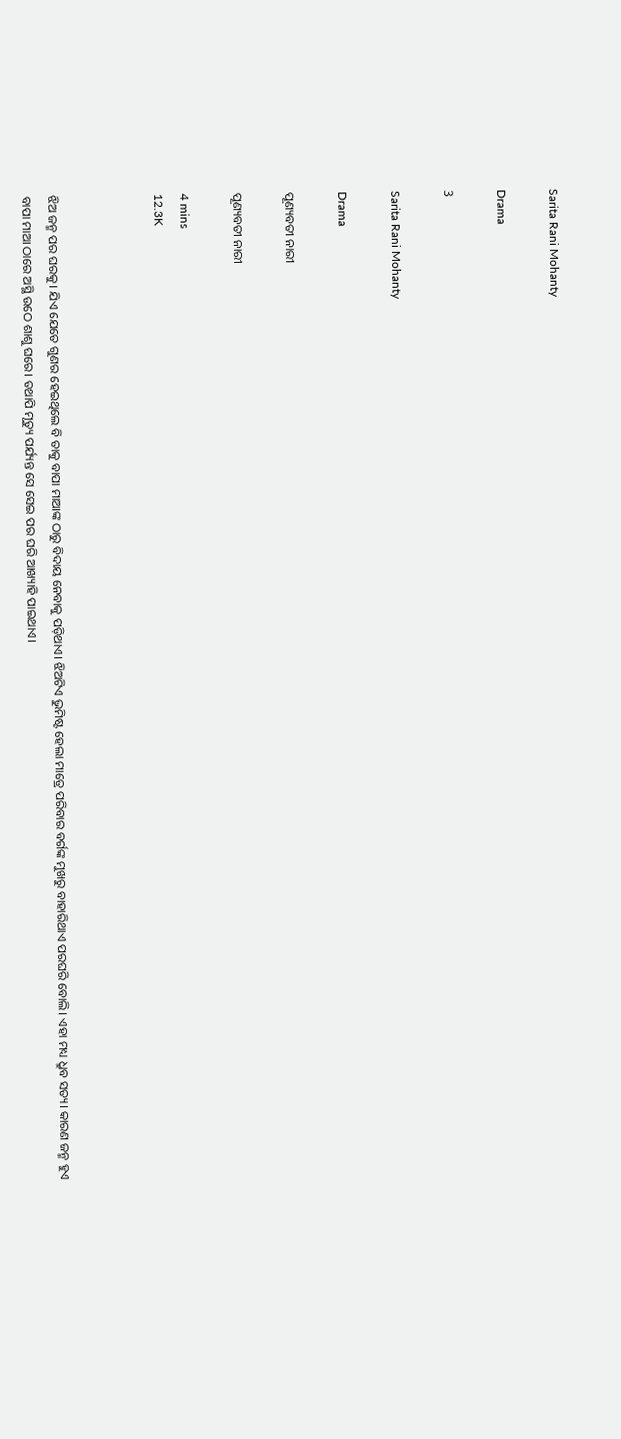Sarita Rani Mohanty

Drama

3

Sarita Rani Mohanty

Drama

ପୂଣ୍ୟବତୀ ନାରୀ

ପୂଣ୍ୟବତୀ ନାରୀ

4 mins
12.3K



ଝିଅ ଜନ୍ମ ପର ଘରକୁ। ଯିଏ ଯେତେ ଗୁଣର ହେଇଥିଲେ ବି ତାକୁ ବାପା ମାଆଙ୍କ ଠାରୁ ବିଦାୟ ନେବାକୁ ପଡ଼ିଥାଏ। ଝିଅଟିଏ ଭୁମିଷ୍ଟ ହେଲା ମାତ୍ରେ ପରିବାର ବର୍ଗଙ୍କ ମୁଖରୁ ବାହାରିଥାଏ ପରଘରି ବୋଲି। ଏହା ମଧ୍ୟ ଧ୍ରୁବ ସତ୍ୟ। କାରଣ ଜନ୍ମ ହୁଏ ବାପା ମାଆ ଠାରେ ଅସ୍ଥି ଉଠେ ଶାଶୁ ଘରେ। ତଥାପି ମୃତ୍ୟୁ ପର୍ଯ୍ୟନ୍ତ ସେ ସେଇ ପର ଘରି ଆଖ୍ୟାହି ପାଇଥାଏ।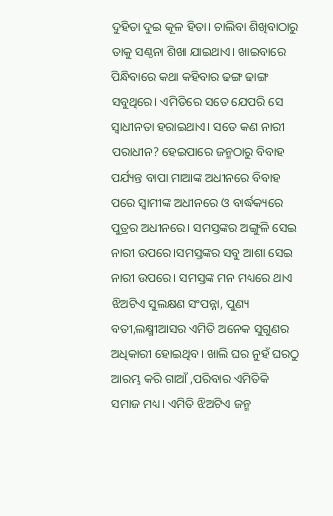ଦୁହିତା ଦୁଇ କୂଳ ହିତା। ଚାଲିବା ଶିଖିବାଠାରୁ ତାକୁ ସଣ୍ଠନା ଶିଖା ଯାଇଥାଏ। ଖାଇବାରେ ପିନ୍ଧିବାରେ କଥା କହିବାର ଢଙ୍ଗ ଢାଙ୍ଗ ସବୁଥିରେ। ଏମିତିରେ ସତେ ଯେପରି ସେ ସ୍ବାଧୀନତା ହରାଇଥାଏ। ସତେ କଣ ନାରୀ ପରାଧୀନ? ହେଇପାରେ ଜନ୍ମଠାରୁ ବିବାହ ପର୍ଯ୍ୟନ୍ତ ବାପା ମାଆଙ୍କ ଅଧୀନରେ ବିବାହ ପରେ ସ୍ୱାମୀଙ୍କ ଅଧୀନରେ ଓ ବାର୍ଦ୍ଧକ୍ୟରେ ପୁତ୍ରର ଅଧୀନରେ। ସମସ୍ତଙ୍କର ଅଙ୍ଗୁଳି ସେଇ ନାରୀ ଉପରେ।ସମସ୍ତଙ୍କର ସବୁ ଆଶା ସେଇ ନାରୀ ଉପରେ। ସମସ୍ତଙ୍କ ମନ ମଧ୍ୟରେ ଥାଏ ଝିଅଟିଏ ସୁଲକ୍ଷଣ ସଂପନ୍ନା, ପୁଣ୍ୟ ବତୀ,ଲକ୍ଷ୍ମୀଆସର ଏମିତି ଅନେକ ସୁଗୁଣର ଅଧିକାରୀ ହୋଇଥିବ। ଖାଲି ଘର ନୁହଁ ଘରଠୁ ଆରମ୍ଭ କରି ଗାଆଁ ,ପରିବାର ଏମିତିକି ସମାଜ ମଧ୍ୟ। ଏମିତି ଝିଅଟିଏ ଜନ୍ମ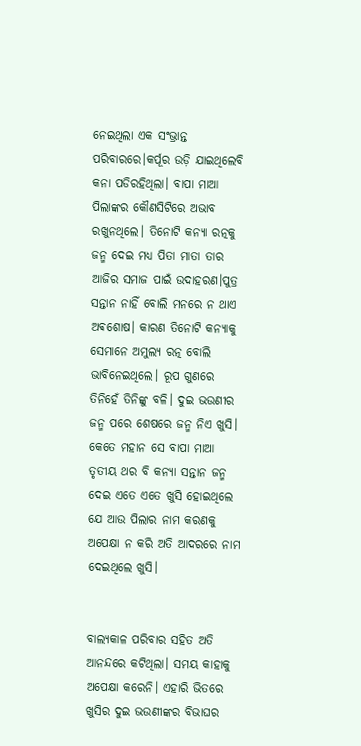ନେଇଥିଲା ଏକ ସଂଭ୍ରାନ୍ତ ପରିବାରରେ।କର୍ପୂର ଉଡ଼ି ଯାଇଥିଲେବି କନା ପଡିରହିଥିଲା। ବାପା ମାଆ ପିଲାଙ୍କର କୌଣସିଟିରେ ଅଭାବ ରଖୁନଥିଲେ। ତିନୋଟି କନ୍ୟା ରତ୍ନକୁ ଜନ୍ମ ଦେଇ ମଧ୍ୟ ପିତା ମାତା ତାର ଆଜିର ସମାଜ ପାଇଁ ଉଦାହରଣ।ପୁତ୍ର ସନ୍ତାନ ନାହିଁ ବୋଲି ମନରେ ନ ଥାଏ ଅଵଶୋଷ। କାରଣ ତିନୋଟି କନ୍ୟାକୁ ସେମାନେ ଅମୁଲ୍ୟ ରତ୍ନ ବୋଲି ଭାବିନେଇଥିଲେ। ରୂପ ଗୁଣରେ ତିନିହେଁ ତିନିଙ୍କୁ ବଳି। ଦୁଇ ଭଉଣୀର ଜନ୍ମ ପରେ ଶେଷରେ ଜନ୍ମ ନିଏ ଖୁସି। କେତେ ମହାନ ସେ ବାପା ମାଆ ତୃତୀୟ ଥର ବି କନ୍ୟା ସନ୍ତାନ ଜନ୍ମ ଦେଇ ଏତେ ଏତେ ଖୁସି ହୋଇଥିଲେ ଯେ ଆଉ ପିଲାର ନାମ କରଣକୁ ଅପେକ୍ଷା ନ କରି ଅତି ଆଦରରେ ନାମ ଦେଇଥିଲେ ଖୁସି।


ବାଲ୍ୟକାଳ ପରିବାର ସହିତ ଅତି ଆନନ୍ଦରେ କଟିଥିଲା। ସମୟ କାହାକୁ ଅପେକ୍ଷା କରେନି। ଏହାରି ଭିତରେ ଖୁସିର ଦୁଇ ଭଉଣୀଙ୍କର ବିଭାଘର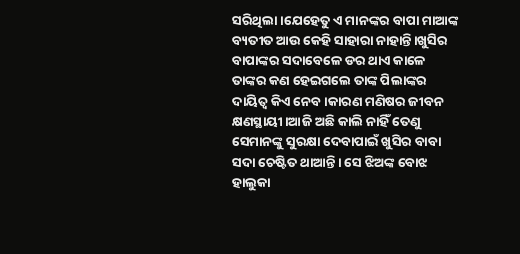ସରିଥିଲା।ଯେହେତୁ ଏ ମାନଙ୍କର ବାପା ମାଆଙ୍କ ବ୍ୟତୀତ ଆଉ କେହି ସାହାରା ନାହାନ୍ତି।ଖୁସିର ବାପାଙ୍କର ସଦାବେଳେ ଡର ଥାଏ କାଳେ ତାଙ୍କର କଣ ହେଇଗଲେ ତାଙ୍କ ପିଲାଙ୍କର ଦାୟିତ୍ୱ କିଏ ନେବ।କାରଣ ମଣିଷର ଜୀବନ କ୍ଷଣସ୍ଥାୟୀ।ଆଜି ଅଛି କାଲି ନାହିଁ ତେଣୁ ସେମାନଙ୍କୁ ସୁରକ୍ଷା ଦେବାପାଇଁ ଖୁସିର ବାବା ସଦା ଚେଷ୍ଟିତ ଥାଆନ୍ତି। ସେ ଝିଅଙ୍କ ବୋଝ ହାଲୁକା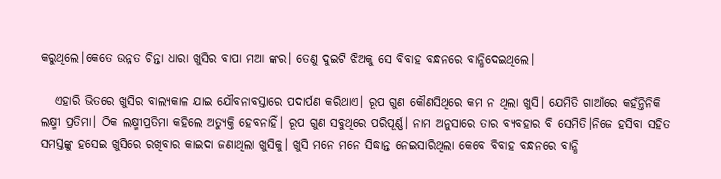କରୁଥିଲେ।କେତେ ଉନ୍ନତ ଚିନ୍ତା ଧାରା ଖୁସିର ବାପା ମଆ ଙ୍କର। ତେଣୁ ଦୁଇଟି ଝିଅକୁ ସେ ବିବାହ ବନ୍ଧନରେ ବାନ୍ଧିଦେଇଥିଲେ।

   ଏହାରି ଭିତରେ ଖୁସିର ବାଲ୍ୟକାଳ ଯାଇ ଯୌବନାବସ୍ତାରେ ପଦାର୍ପଣ କରିଥାଏ। ରୂପ ଗୁଣ କୌଣସିଥିରେ କମ ନ ଥିଲା ଖୁସି। ଯେମିତି ଗାଆଁରେ କହଁନ୍ତିନିକି ଲକ୍ଷ୍ମୀ ପ୍ରତିମା। ଠିକ ଲକ୍ଷ୍ମୀପ୍ରତିମା କହିଲେ ଅତ୍ୟୁକ୍ତି ହେବନାହିଁ। ରୂପ ଗୁଣ ସବୁଥିରେ ପରିପୂର୍ଣ୍ଣ। ନାମ ଅନୁସାରେ ତାର ବ୍ୟବହାର ବି ସେମିତି।ନିଜେ ହସିବା ସହିତ ସମସ୍ତଙ୍କୁ ହସେଇ ଖୁସିରେ ରଖିବାର କାଇଦା ଜଣାଥିଲା ଖୁସିକୁ। ଖୁସି ମନେ ମନେ ସିଦ୍ଧାନ୍ତ ନେଇସାରିଥିଲା କେବେ ବିବାହ ବନ୍ଧନରେ ବାନ୍ଧି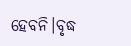ହେବନି।ବୃଦ୍ଧ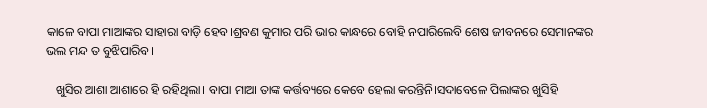କାଳେ ବାପା ମାଆଙ୍କର ସାହାରା ବାଡ଼ି ହେବ।ଶ୍ରବଣ କୁମାର ପରି ଭାର କାନ୍ଧରେ ବୋହି ନପାରିଲେବି ଶେଷ ଜୀବନରେ ସେମାନଙ୍କର ଭଲ ମନ୍ଦ ତ ବୁଝିପାରିବ।

   ଖୁସିର ଆଶା ଆଶାରେ ହି ରହିଥିଲା। ବାପା ମାଆ ତାଙ୍କ କର୍ତ୍ତବ୍ୟରେ କେବେ ହେଲା କରନ୍ତିନି।ସଦାବେଳେ ପିଲାଙ୍କର ଖୁସିହି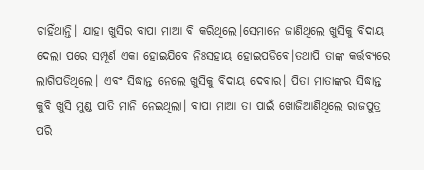ଚାହିଁଥାନ୍ତି। ଯାହା ଖୁସିର ବାପା ମାଆ ବି କରିଥିଲେ।ସେମାନେ ଜାଣିଥିଲେ ଖୁସିକୁ ବିଦାୟ ଦେଲା ପରେ ସମ୍ପୂର୍ଣ ଏକା ହୋଇଯିବେ ନିଃସହାୟ ହୋଇପଡିବେ।ତଥାପି ତାଙ୍କ କର୍ତ୍ତବ୍ୟରେ ଲାଗିପଡିଥିଲେ। ଏବଂ ସିଦ୍ଧାନ୍ତ ନେଲେ ଖୁସିକୁ ବିଦାୟ ଦେବାର। ପିତା ମାତାଙ୍କର ସିଦ୍ଧାନ୍ତ କୁବି ଖୁସି ମୁଣ୍ଡ ପାତି ମାନି ନେଇଥିଲା। ବାପା ମାଆ ତା ପାଇଁ ଖୋଜିଆଣିଥିଲେ ରାଜପୁତ୍ର ପରି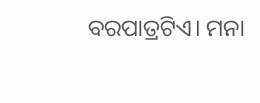ବରପାତ୍ରଟିଏ। ମନା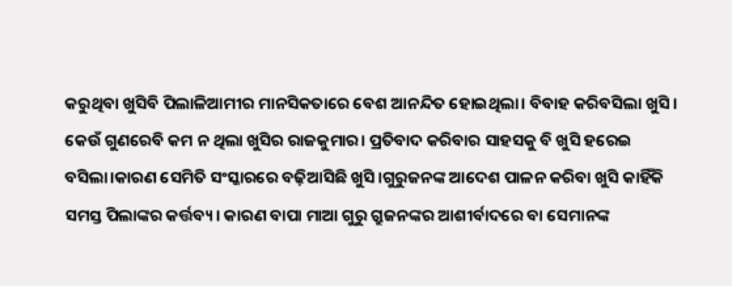କରୁଥିବା ଖୁସିବି ପିଲାଳିଆମୀର ମାନସିକତାରେ ବେଶ ଆନନ୍ଦିତ ହୋଇଥିଲା। ବିବାହ କରିବସିଲା ଖୁସି। କେଉଁ ଗୁଣରେବି କମ ନ ଥିଲା ଖୁସିର ରାଜକୁମାର। ପ୍ରତିବାଦ କରିବାର ସାହସକୁ ବି ଖୁସି ହରେଇ ବସିଲା।କାରଣ ସେମିତି ସଂସ୍କାରରେ ବଢ଼ିଆସିଛି ଖୁସି।ଗୁରୁଜନଙ୍କ ଆଦେଶ ପାଳନ କରିବା ଖୁସି କାହିଁକି ସମସ୍ତ ପିଲାଙ୍କର କର୍ତ୍ତବ୍ୟ। କାରଣ ବାପା ମାଆ ଗୁରୁ ଗ୍ରୁଜନଙ୍କର ଆଶୀର୍ବାଦରେ ବା ସେମାନଙ୍କ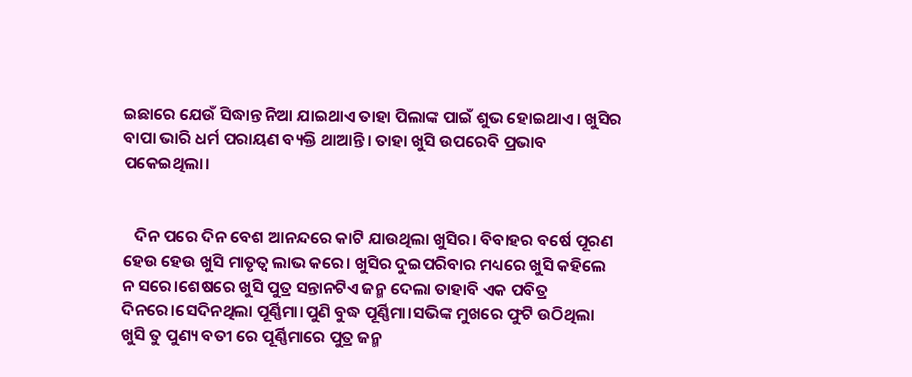ଇଛାରେ ଯେଉଁ ସିଦ୍ଧାନ୍ତ ନିଆ ଯାଇଥାଏ ତାହା ପିଲାଙ୍କ ପାଇଁ ଶୁଭ ହୋଇଥାଏ। ଖୁସିର ବାପା ଭାରି ଧର୍ମ ପରାୟଣ ବ୍ୟକ୍ତି ଥାଆନ୍ତି। ତାହା ଖୁସି ଉପରେବି ପ୍ରଭାବ ପକେଇଥିଲା।


   ଦିନ ପରେ ଦିନ ବେଶ ଆନନ୍ଦରେ କାଟି ଯାଉଥିଲା ଖୁସିର। ବିବାହର ବର୍ଷେ ପୂରଣ ହେଉ ହେଉ ଖୁସି ମାତୃତ୍ୱ ଲାଭ କରେ। ଖୁସିର ଦୁଇପରିବାର ମଧ୍ୟରେ ଖୁସି କହିଲେ ନ ସରେ।ଶେଷରେ ଖୁସି ପୁତ୍ର ସନ୍ତାନଟିଏ ଜନ୍ମ ଦେଲା ତାହାବି ଏକ ପବିତ୍ର ଦିନରେ।ସେଦିନଥିଲା ପୂର୍ଣ୍ଣିମା।ପୁଣି ବୁଦ୍ଧ ପୂର୍ଣ୍ଣିମା।ସଭିଙ୍କ ମୁଖରେ ଫୁଟି ଉଠିଥିଲା ଖୁସି ତୁ ପୁଣ୍ୟ ବତୀ ରେ ପୂର୍ଣ୍ଣିମାରେ ପୁତ୍ର ଜନ୍ମ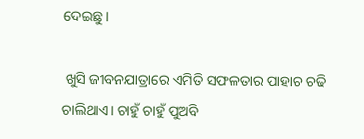ଦେଇଛୁ।

 ଖୁସି ଜୀବନଯାତ୍ରାରେ ଏମିତି ସଫଳତାର ପାହାଚ ଚଢି ଚାଲିଥାଏ। ଚାହୁଁ ଚାହୁଁ ପୁଅବି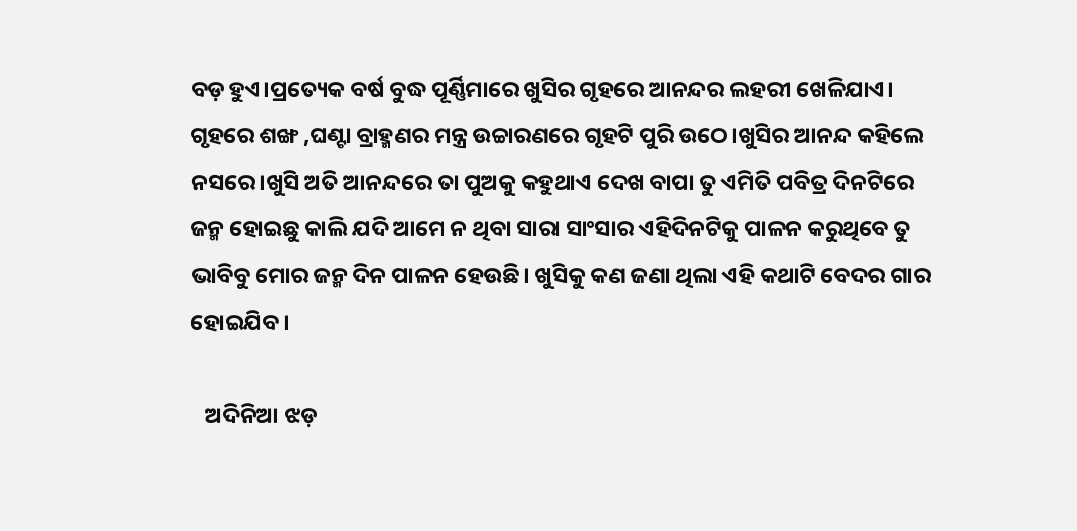ବଡ଼ ହୁଏ।ପ୍ରତ୍ୟେକ ବର୍ଷ ବୁଦ୍ଧ ପୂର୍ଣ୍ଣିମାରେ ଖୁସିର ଗୃହରେ ଆନନ୍ଦର ଲହରୀ ଖେଳିଯାଏ। ଗୃହରେ ଶଙ୍ଖ ,ଘଣ୍ଟା ବ୍ରାହ୍ମଣର ମନ୍ତ୍ର ଉଚ୍ଚାରଣରେ ଗୃହଟି ପୁରି ଉଠେ।ଖୁସିର ଆନନ୍ଦ କହିଲେ ନସରେ।ଖୁସି ଅତି ଆନନ୍ଦରେ ତା ପୁଅକୁ କହୁଥାଏ ଦେଖ ବାପା ତୁ ଏମିତି ପବିତ୍ର ଦିନଟିରେ ଜନ୍ମ ହୋଇଛୁ କାଲି ଯଦି ଆମେ ନ ଥିବା ସାରା ସାଂସାର ଏହିଦିନଟିକୁ ପାଳନ କରୁଥିବେ ତୁ ଭାବିବୁ ମୋର ଜନ୍ମ ଦିନ ପାଳନ ହେଉଛି। ଖୁସିକୁ କଣ ଜଣା ଥିଲା ଏହି କଥାଟି ବେଦର ଗାର ହୋଇଯିବ।

   ଅଦିନିଆ ଝଡ଼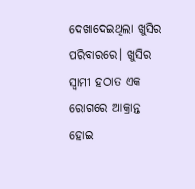ଦେଖାଦେଇଥିଲା ଖୁସିର ପରିବାରରେ। ଖୁସିର ସ୍ୱାମୀ ହଠାତ ଏକ ରୋଗରେ ଆକ୍ରାନ୍ତ ହୋଇ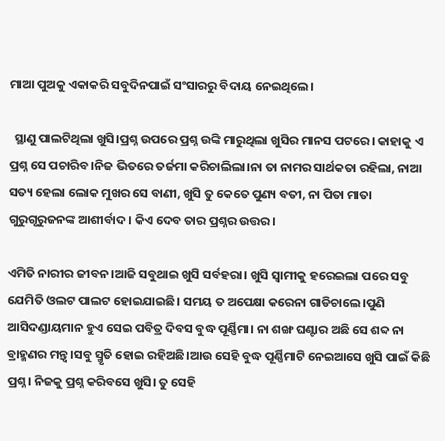ମାଆ ପୁଅକୁ ଏକାକରି ସବୁଦିନପାଇଁ ସଂସାରରୁ ବିଦାୟ ନେଇଥିଲେ।

  ସ୍ଥାଣୁ ପାଲଟିଥିଲା ଖୁସି।ପ୍ରଶ୍ନ ଉପରେ ପ୍ରଶ୍ନ ଉଙ୍କି ମାରୁଥିଲା ଖୁସିର ମାନସ ପଟରେ। କାହାକୁ ଏ ପ୍ରଶ୍ନ ସେ ପଚାରିବ।ନିଜ ଭିତରେ ତର୍ଜମା କରିଚାଲିଲା।ନା ତା ନାମର ସାର୍ଥକତା ରହିଲା, ନାଆ ସତ୍ୟ ହେଲା ଲୋକ ମୁଖର ସେ ବାଣୀ, ଖୁସି ତୁ କେତେ ପୁଣ୍ୟ ବତୀ, ନା ପିତା ମାତା ଗୁରୁଗୃରୁଜନଙ୍କ ଆଶୀର୍ବାଦ। କିଏ ଦେବ ତାର ପ୍ରଶ୍ନର ଉତ୍ତର।

ଏମିତି ନାରୀର ଜୀବନ।ଆଜି ସବୁଥାଇ ଖୁସି ସର୍ବହରା। ଖୁସି ସ୍ୱାମୀକୁ ହରେଇଲା ପରେ ସବୁ ଯେମିତି ଓଲଟ ପାଲଟ ହୋଇଯାଇଛି। ସମୟ ତ ଅପେକ୍ଷା କରେନା ଗାଡିଚାଲେ।ପୁଣି ଆସିଦଣ୍ଡାୟମାନ ହୁଏ ସେଇ ପବିତ୍ର ଦିବସ ବୁଦ୍ଧ ପୂର୍ଣ୍ଣିମା। ନା ଶଙ୍ଖ ଘଣ୍ଟାର ଅଛି ସେ ଶବ୍ଦ ନା ବ୍ରାହ୍ମଣର ମନ୍ତ୍ୱ।ସବୁ ସ୍ମୃତି ହୋଇ ରହିଅଛି।ଆଉ ସେହି ବୁଦ୍ଧ ପୂର୍ଣ୍ଣିମାଟି ନେଇଆସେ ଖୁସି ପାଇଁ କିଛି ପ୍ରଶ୍ନ। ନିଜକୁ ପ୍ରଶ୍ନ କରିବସେ ଖୁସି। ତୁ ସେହି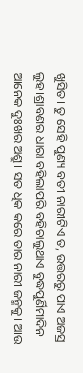ଖୁସିତ। ତୁ ସେହି ପୁଣ୍ୟ ବତୀ ନାରୀଟିଏ ତ, ଉତ୍ତରରୁ ପାଏ ଅଜସ୍ର ଲୁହ।ଶ୍ରାବଣର ଧାରା ବହିଲାପରି ବହିଚାଲୁଥାଏ ବୁଦ୍ଧପୁର୍ଣିମାଦିନ ଆନେକ ଦୁଃଖର ଅଶ୍ରୁ। ସତ ଧିକ କରେ ତାର ନାରୀ ଜନ୍ମକୁ। ଆଉ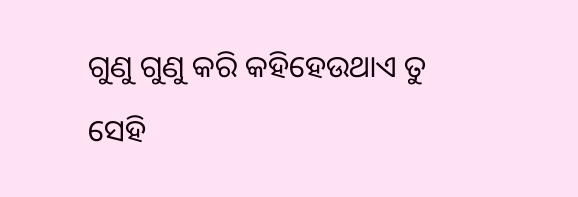ଗୁଣୁ ଗୁଣୁ କରି କହିହେଉଥାଏ ତୁ ସେହି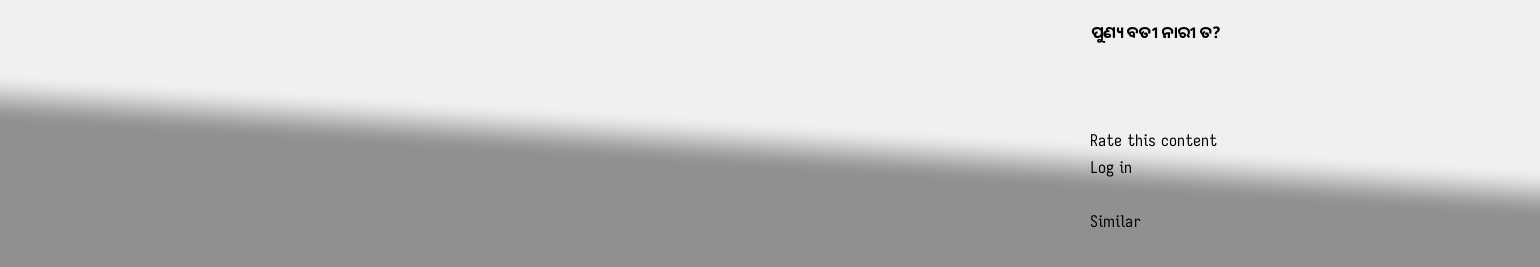ପୁଣ୍ୟ ବତୀ ନାରୀ ତ?



Rate this content
Log in

Similar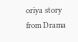oriya story from Drama